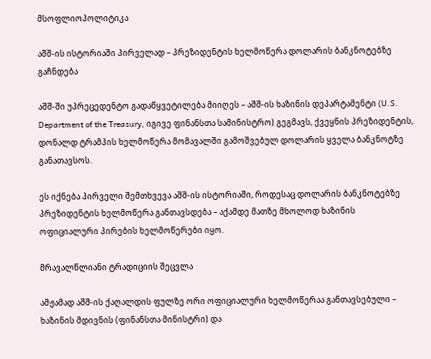მსოფლიოპოლიტიკა

აშშ-ის ისტორიაში პირველად – პრეზიდენტის ხელმოწერა დოლარის ბანკნოტებზე გაჩნდება

აშშ-ში უპრეცედენტო გადაწყვეტილება მიიღეს – აშშ-ის ხაზინის დეპარტამენტი (U.S. Department of the Treasury, იგივე ფინანსთა სამინისტრო) გეგმავს, ქვეყნის პრეზიდენტის, დონალდ ტრამპის ხელმოწერა მომავალში გამოშვებულ დოლარის ყველა ბანკნოტზე განათავსოს.

ეს იქნება პირველი შემთხვევა აშშ-ის ისტორიაში, როდესაც დოლარის ბანკნოტებზე პრეზიდენტის ხელმოწერა განთავსდება – აქამდე მათზე მხოლოდ ხაზინის ოფიციალური პირების ხელმოწერები იყო.

მრავალწლიანი ტრადიციის შეცვლა

ამჟამად აშშ-ის ქაღალდის ფულზე ორი ოფიციალური ხელმოწერაა განთავსებული – ხაზინის მდივნის (ფინანსთა მინისტრი) და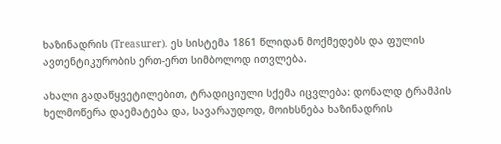ხაზინადრის (Treasurer). ეს სისტემა 1861 წლიდან მოქმედებს და ფულის ავთენტიკურობის ერთ-ერთ სიმბოლოდ ითვლება.

ახალი გადაწყვეტილებით, ტრადიციული სქემა იცვლება: დონალდ ტრამპის ხელმოწერა დაემატება და, სავარაუდოდ, მოიხსნება ხაზინადრის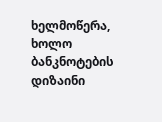ხელმოწერა, ხოლო ბანკნოტების დიზაინი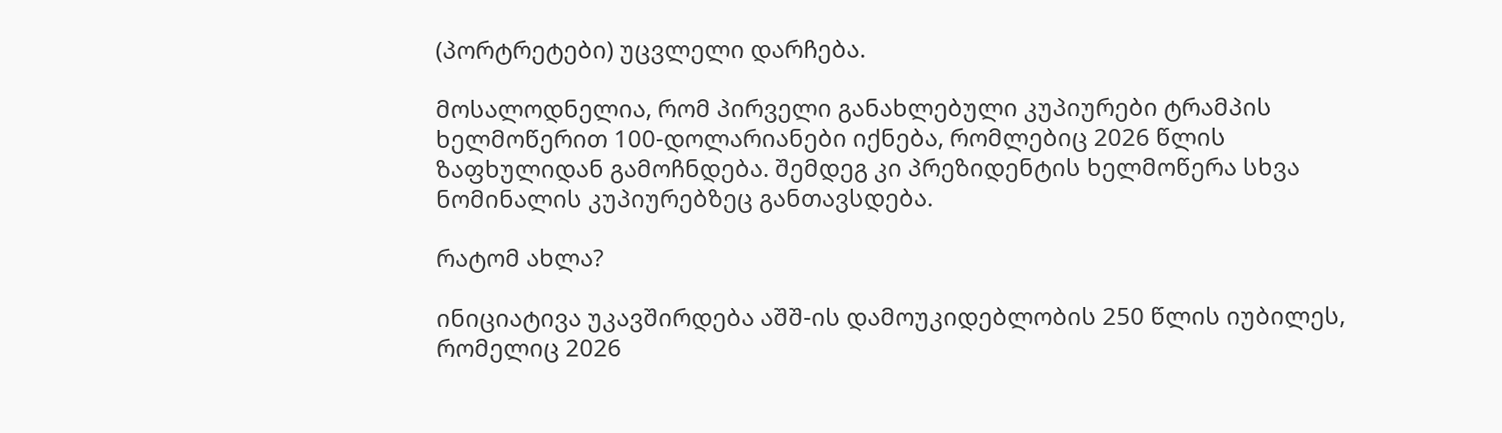(პორტრეტები) უცვლელი დარჩება.

მოსალოდნელია, რომ პირველი განახლებული კუპიურები ტრამპის ხელმოწერით 100-დოლარიანები იქნება, რომლებიც 2026 წლის ზაფხულიდან გამოჩნდება. შემდეგ კი პრეზიდენტის ხელმოწერა სხვა ნომინალის კუპიურებზეც განთავსდება.

რატომ ახლა?

ინიციატივა უკავშირდება აშშ-ის დამოუკიდებლობის 250 წლის იუბილეს, რომელიც 2026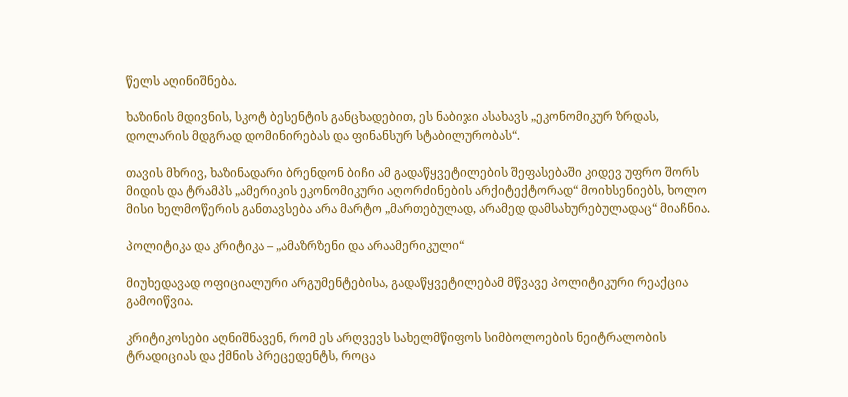წელს აღინიშნება.

ხაზინის მდივნის, სკოტ ბესენტის განცხადებით, ეს ნაბიჯი ასახავს „ეკონომიკურ ზრდას, დოლარის მდგრად დომინირებას და ფინანსურ სტაბილურობას“.

თავის მხრივ, ხაზინადარი ბრენდონ ბიჩი ამ გადაწყვეტილების შეფასებაში კიდევ უფრო შორს მიდის და ტრამპს „ამერიკის ეკონომიკური აღორძინების არქიტექტორად“ მოიხსენიებს, ხოლო მისი ხელმოწერის განთავსება არა მარტო „მართებულად, არამედ დამსახურებულადაც“ მიაჩნია.

პოლიტიკა და კრიტიკა – „ამაზრზენი და არაამერიკული“

მიუხედავად ოფიციალური არგუმენტებისა, გადაწყვეტილებამ მწვავე პოლიტიკური რეაქცია გამოიწვია.

კრიტიკოსები აღნიშნავენ, რომ ეს არღვევს სახელმწიფოს სიმბოლოების ნეიტრალობის ტრადიციას და ქმნის პრეცედენტს, როცა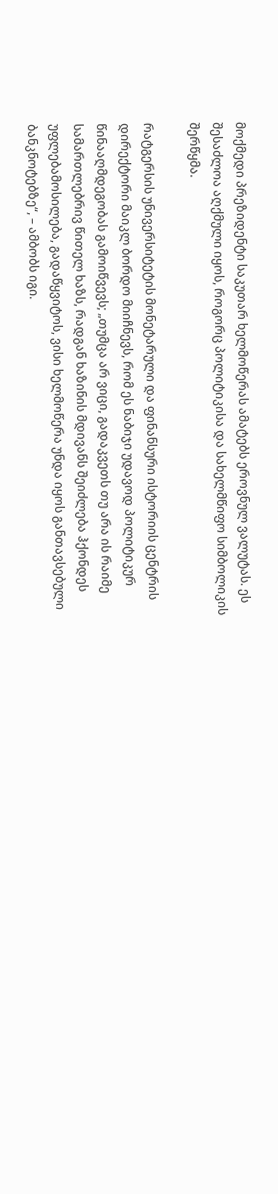მოქმედი პრეზიდენტი საკუთარ ხელმოწერას ამატებს ეროვნულ ვალუტას. ეს შესაძლოა აღქმული იყოს, როგორც პოლიტიკისა და სახელმწიფო სიმბოლიკის შერწყმა.

რატგერსის უნივერსიტეტის მონეტარული და ფინანსური ისტორიის ცენტრის დირექტორი მაიკლ ბორდო მიიჩნევს, რომ ეს ნაბიჯი უდავოდ პოლიტიკურ წინააღმდეგობას გამოიწვევს; „თუმცა არ ვიცი, გადაკვეთს თუ არა ის რაიმე სამართლებრივ წითელ ხაზს, რადგან ხაზინის მდივანს შეიძლება ჰქონდეს უფლებამოსილება, გადაწყვიტოს, ვისი ხელმოწერა უნდა იყოს განთავსებული ბანკნოტებზე“, – ამბობს იგი.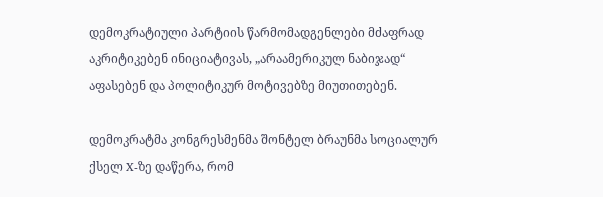დემოკრატიული პარტიის წარმომადგენლები მძაფრად აკრიტიკებენ ინიციატივას, „არაამერიკულ ნაბიჯად“ აფასებენ და პოლიტიკურ მოტივებზე მიუთითებენ.

დემოკრატმა კონგრესმენმა შონტელ ბრაუნმა სოციალურ ქსელ X-ზე დაწერა, რომ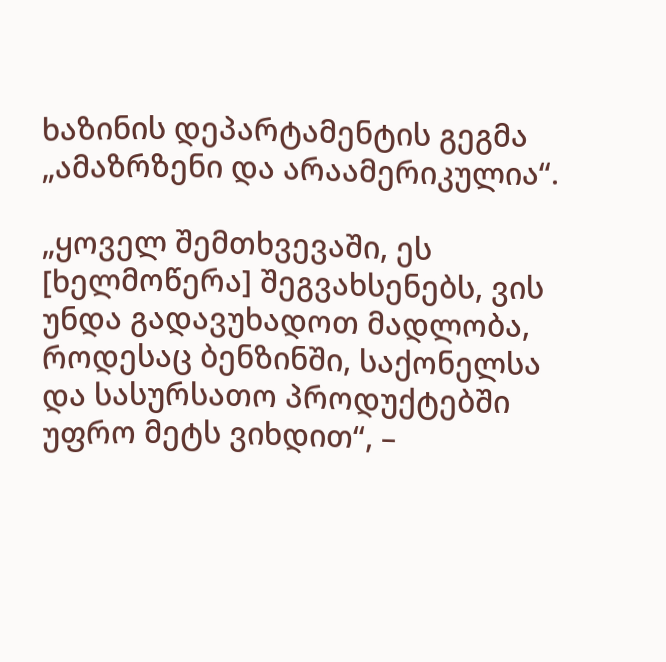ხაზინის დეპარტამენტის გეგმა „ამაზრზენი და არაამერიკულია“.

„ყოველ შემთხვევაში, ეს [ხელმოწერა] შეგვახსენებს, ვის უნდა გადავუხადოთ მადლობა, როდესაც ბენზინში, საქონელსა და სასურსათო პროდუქტებში უფრო მეტს ვიხდით“, –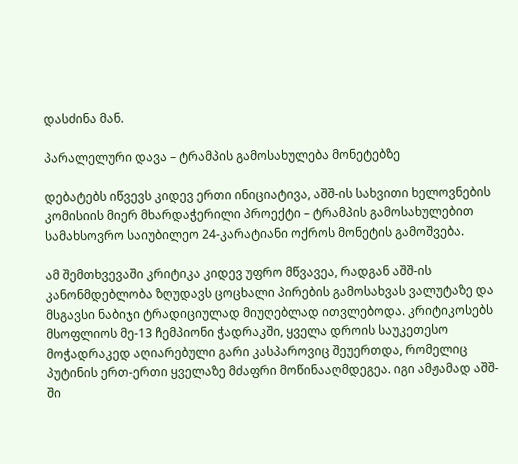დასძინა მან.

პარალელური დავა – ტრამპის გამოსახულება მონეტებზე

დებატებს იწვევს კიდევ ერთი ინიციატივა, აშშ-ის სახვითი ხელოვნების კომისიის მიერ მხარდაჭერილი პროექტი – ტრამპის გამოსახულებით სამახსოვრო საიუბილეო 24-კარატიანი ოქროს მონეტის გამოშვება.

ამ შემთხვევაში კრიტიკა კიდევ უფრო მწვავეა, რადგან აშშ-ის კანონმდებლობა ზღუდავს ცოცხალი პირების გამოსახვას ვალუტაზე და მსგავსი ნაბიჯი ტრადიციულად მიუღებლად ითვლებოდა. კრიტიკოსებს მსოფლიოს მე-13 ჩემპიონი ჭადრაკში, ყველა დროის საუკეთესო მოჭადრაკედ აღიარებული გარი კასპაროვიც შეუერთდა, რომელიც პუტინის ერთ-ერთი ყველაზე მძაფრი მოწინააღმდეგეა. იგი ამჟამად აშშ-ში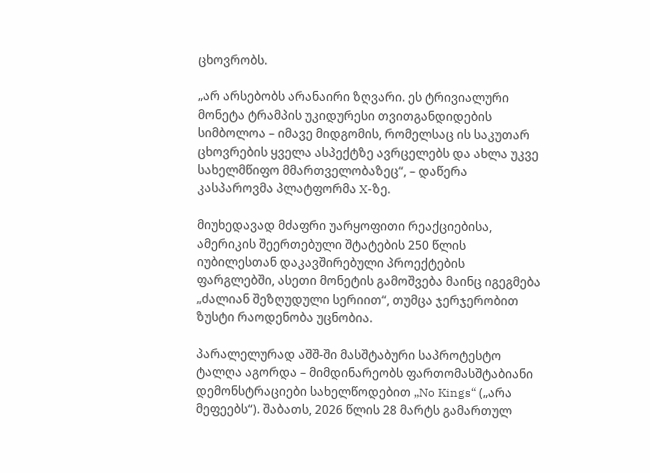ცხოვრობს.

„არ არსებობს არანაირი ზღვარი. ეს ტრივიალური მონეტა ტრამპის უკიდურესი თვითგანდიდების სიმბოლოა – იმავე მიდგომის, რომელსაც ის საკუთარ ცხოვრების ყველა ასპექტზე ავრცელებს და ახლა უკვე სახელმწიფო მმართველობაზეც“, – დაწერა კასპაროვმა პლატფორმა X-ზე.

მიუხედავად მძაფრი უარყოფითი რეაქციებისა, ამერიკის შეერთებული შტატების 250 წლის იუბილესთან დაკავშირებული პროექტების ფარგლებში, ასეთი მონეტის გამოშვება მაინც იგეგმება „ძალიან შეზღუდული სერიით“, თუმცა ჯერჯერობით ზუსტი რაოდენობა უცნობია.

პარალელურად აშშ-ში მასშტაბური საპროტესტო ტალღა აგორდა – მიმდინარეობს ფართომასშტაბიანი დემონსტრაციები სახელწოდებით „No Kings“ („არა მეფეებს“). შაბათს, 2026 წლის 28 მარტს გამართულ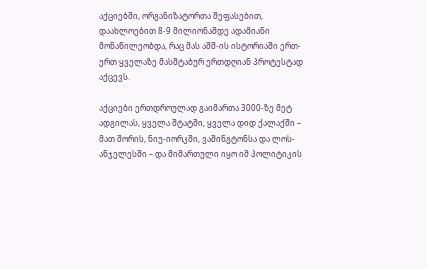აქციებში, ორგანიზატორთა შეფასებით, დაახლოებით 8-9 მილიონამდე ადამიანი მონაწილეობდა, რაც მას აშშ-ის ისტორიაში ერთ-ერთ ყველაზე მასშტაბურ ერთდღიან პროტესტად აქცევს.

აქციები ერთდროულად გაიმართა 3000-ზე მეტ ადგილას, ყველა შტატში, ყველა დიდ ქალაქში – მათ შორის, ნიუ-იორკში, ვაშინგტონსა და ლოს-ანჯელესში – და მიმართული იყო იმ პოლიტიკის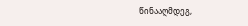წინააღმდეგ,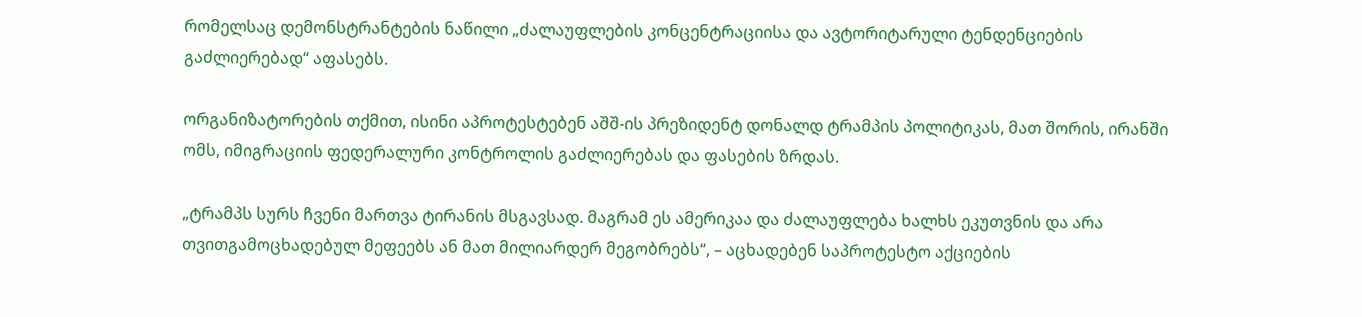რომელსაც დემონსტრანტების ნაწილი „ძალაუფლების კონცენტრაციისა და ავტორიტარული ტენდენციების გაძლიერებად“ აფასებს.

ორგანიზატორების თქმით, ისინი აპროტესტებენ აშშ-ის პრეზიდენტ დონალდ ტრამპის პოლიტიკას, მათ შორის, ირანში ომს, იმიგრაციის ფედერალური კონტროლის გაძლიერებას და ფასების ზრდას.

„ტრამპს სურს ჩვენი მართვა ტირანის მსგავსად. მაგრამ ეს ამერიკაა და ძალაუფლება ხალხს ეკუთვნის და არა თვითგამოცხადებულ მეფეებს ან მათ მილიარდერ მეგობრებს“, – აცხადებენ საპროტესტო აქციების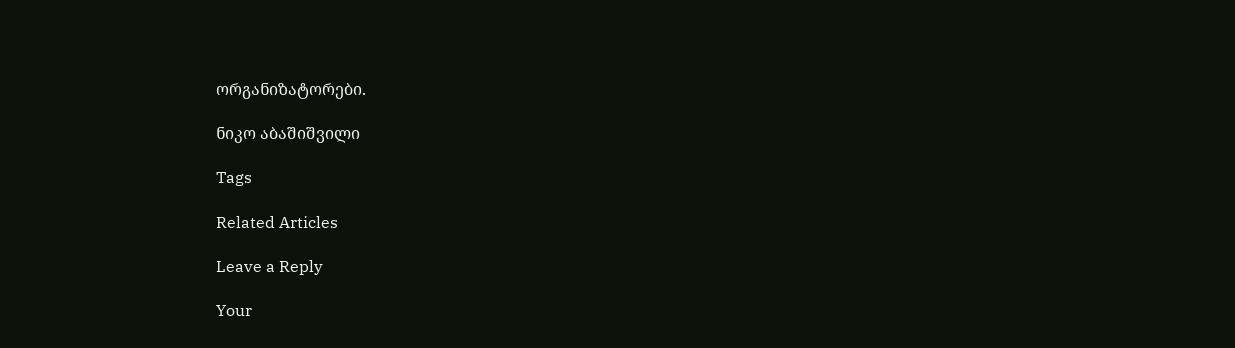ორგანიზატორები.

ნიკო აბაშიშვილი

Tags

Related Articles

Leave a Reply

Your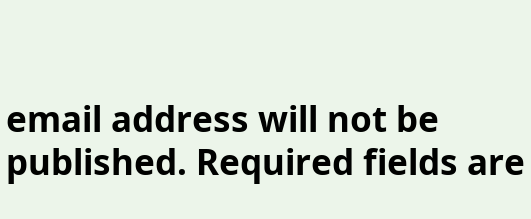email address will not be published. Required fields are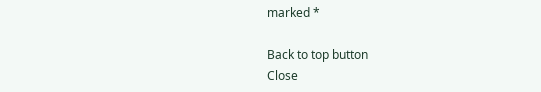marked *

Back to top button
Close